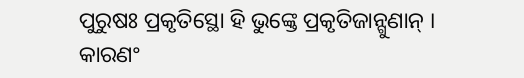ପୁରୁଷଃ ପ୍ରକୃତିସ୍ଥୋ ହି ଭୁଙ୍କ୍ତେ ପ୍ରକୃତିଜାନ୍ଗୁଣାନ୍ ।
କାରଣଂ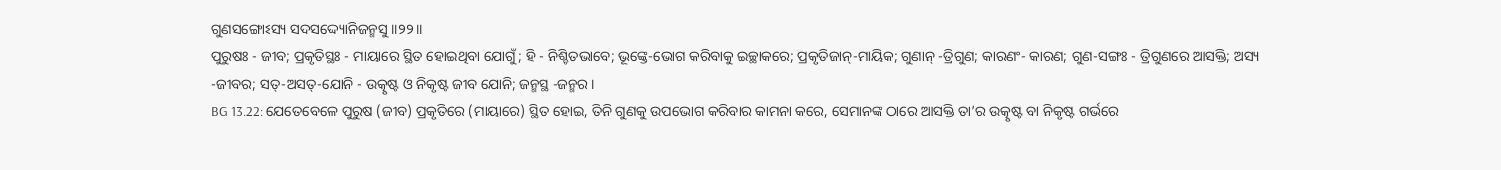ଗୁଣସଙ୍ଗୋଽସ୍ୟ ସଦସଦ୍ଦ୍ୟୋନିଜନ୍ମସୁ ।।୨୨।।
ପୁରୁଷଃ - ଜୀବ; ପ୍ରକୃତିସ୍ଥଃ - ମାୟାରେ ସ୍ଥିତ ହୋଇଥିବା ଯୋଗୁଁ; ହି - ନିଶ୍ଚିତଭାବେ; ଭୂଙ୍କ୍ତେ-ଭୋଗ କରିବାକୁ ଇଚ୍ଛାକରେ; ପ୍ରକୃତିଜାନ୍-ମାୟିକ; ଗୁଣାନ୍ -ତ୍ରିଗୁଣ; କାରଣଂ- କାରଣ; ଗୁଣ-ସଙ୍ଗଃ - ତ୍ରିଗୁଣରେ ଆସକ୍ତି; ଅସ୍ୟ -ଜୀବର; ସତ୍-ଅସତ୍-ଯୋନି - ଉତ୍କୃଷ୍ଟ ଓ ନିକୃଷ୍ଟ ଜୀବ ଯୋନି; ଜନ୍ମସ୍ଥ -ଜନ୍ମର ।
BG 13.22: ଯେତେବେଳେ ପୁରୁଷ (ଜୀବ) ପ୍ରକୃତିରେ (ମାୟାରେ) ସ୍ଥିତ ହୋଇ, ତିନି ଗୁଣକୁ ଉପଭୋଗ କରିବାର କାମନା କରେ, ସେମାନଙ୍କ ଠାରେ ଆସକ୍ତି ତା’ର ଉତ୍କୃଷ୍ଟ ବା ନିକୃଷ୍ଟ ଗର୍ଭରେ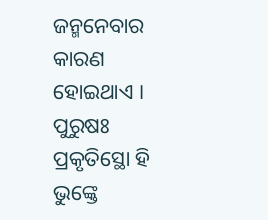ଜନ୍ମନେବାର କାରଣ ହୋଇଥାଏ ।
ପୁରୁଷଃ ପ୍ରକୃତିସ୍ଥୋ ହି ଭୁଙ୍କ୍ତେ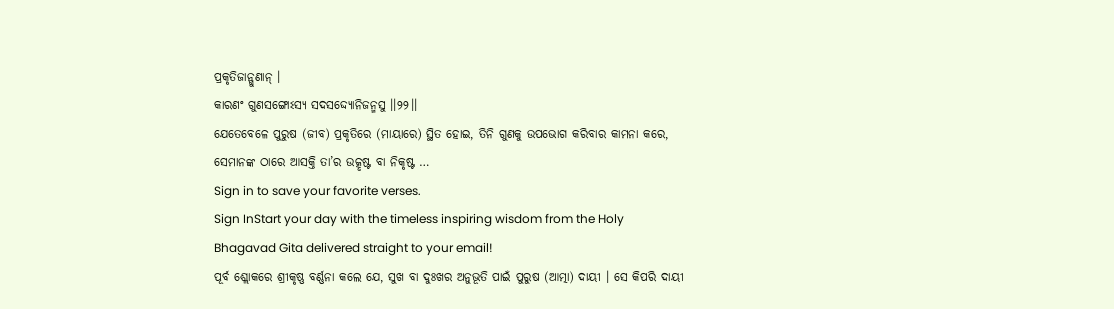ପ୍ରକୃତିଜାନ୍ଗୁଣାନ୍ ।
କାରଣଂ ଗୁଣସଙ୍ଗୋଽସ୍ୟ ସଦସଦ୍ଦ୍ୟୋନିଜନ୍ମସୁ ।।୨୨।।
ଯେତେବେଳେ ପୁରୁଷ (ଜୀବ) ପ୍ରକୃତିରେ (ମାୟାରେ) ସ୍ଥିତ ହୋଇ, ତିନି ଗୁଣକୁ ଉପଭୋଗ କରିବାର କାମନା କରେ, ସେମାନଙ୍କ ଠାରେ ଆସକ୍ତି ତା’ର ଉତ୍କୃଷ୍ଟ ବା ନିକୃଷ୍ଟ …
Sign in to save your favorite verses.
Sign InStart your day with the timeless inspiring wisdom from the Holy Bhagavad Gita delivered straight to your email!
ପୂର୍ବ ଶ୍ଲୋକରେ ଶ୍ରୀକୃଷ୍ଣ ବର୍ଣ୍ଣନା କଲେ ଯେ, ସୁଖ ବା ଦୁଃଖର ଅନୁଭୂତି ପାଇଁ ପୁରୁଷ (ଆତ୍ମା) ଦାୟୀ । ସେ କିପରି ଦାୟୀ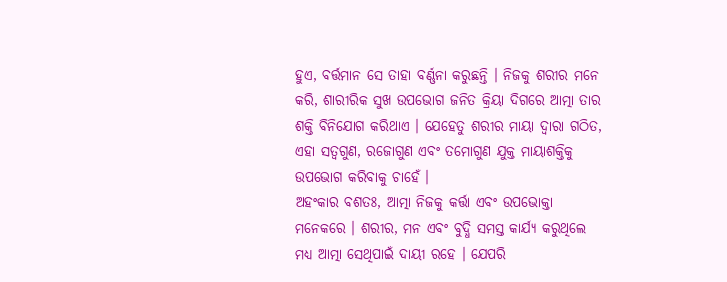ହୁଏ, ବର୍ତ୍ତମାନ ସେ ତାହା ବର୍ଣ୍ଣନା କରୁଛନ୍ତି । ନିଜକୁ ଶରୀର ମନେ କରି, ଶାରୀରିକ ସୁଖ ଉପଭୋଗ ଜନିତ କ୍ରିୟା ଦିଗରେ ଆତ୍ମା ତାର ଶକ୍ତି ବିନିଯୋଗ କରିଥାଏ । ଯେହେତୁ ଶରୀର ମାୟା ଦ୍ୱାରା ଗଠିତ, ଏହା ସତ୍ୱଗୁଣ, ରଜୋଗୁଣ ଏବଂ ତମୋଗୁଣ ଯୁକ୍ତ ମାୟାଶକ୍ତିକୁ ଉପଭୋଗ କରିବାକୁ ଚାହେଁ ।
ଅହଂକାର ବଶତଃ, ଆତ୍ମା ନିଜକୁ କର୍ତ୍ତା ଏବଂ ଉପଭୋକ୍ତା ମନେକରେ । ଶରୀର, ମନ ଏବଂ ବୁଦ୍ଧି ସମସ୍ତ କାର୍ଯ୍ୟ କରୁଥିଲେ ମଧ୍ୟ ଆତ୍ମା ସେଥିପାଇଁ ଦାୟୀ ରହେ । ଯେପରି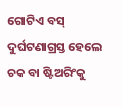ଗୋଟିଏ ବସ୍ ଦୁର୍ଘଟଣାଗ୍ରସ୍ତ ହେଲେ ଚକ ବା ଷ୍ଟିଅରିଂକୁ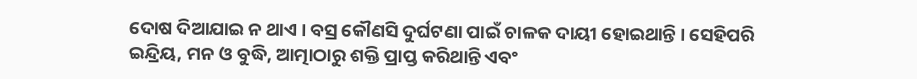ଦୋଷ ଦିଆଯାଇ ନ ଥାଏ । ବସ୍ର କୌଣସି ଦୁର୍ଘଟଣା ପାଇଁ ଚାଳକ ଦାୟୀ ହୋଇଥାନ୍ତି । ସେହିପରି ଇନ୍ଦ୍ରିୟ, ମନ ଓ ବୁଦ୍ଧି, ଆତ୍ମାଠାରୁ ଶକ୍ତି ପ୍ରାପ୍ତ କରିଥାନ୍ତି ଏବଂ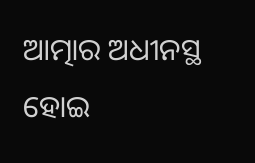ଆତ୍ମାର ଅଧୀନସ୍ଥ ହୋଇ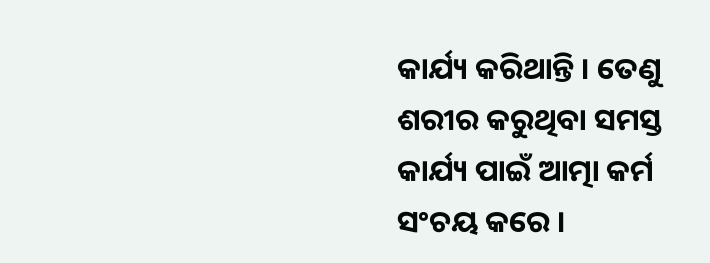କାର୍ଯ୍ୟ କରିଥାନ୍ତି । ତେଣୁ ଶରୀର କରୁଥିବା ସମସ୍ତ କାର୍ଯ୍ୟ ପାଇଁ ଆତ୍ମା କର୍ମ ସଂଚୟ କରେ ।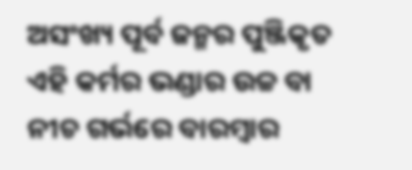ଅସଂଖ୍ୟ ପୂର୍ବ ଜନ୍ମର ପୁଞ୍ଜିକୃତ ଏହି କର୍ମର ଭଣ୍ଡାର ଉଚ୍ଚ ବା ନୀଚ ଗର୍ଭରେ ବାରମ୍ବାର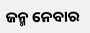ଜନ୍ମ ନେବାର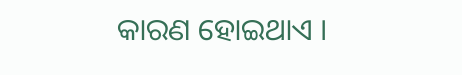କାରଣ ହୋଇଥାଏ ।